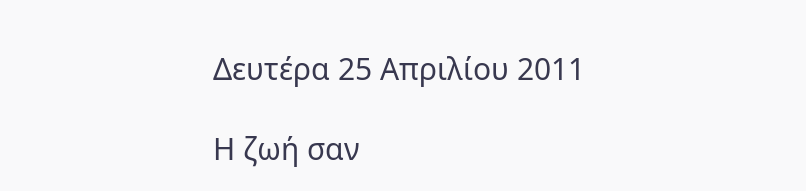Δευτέρα 25 Απριλίου 2011

Η ζωή σαν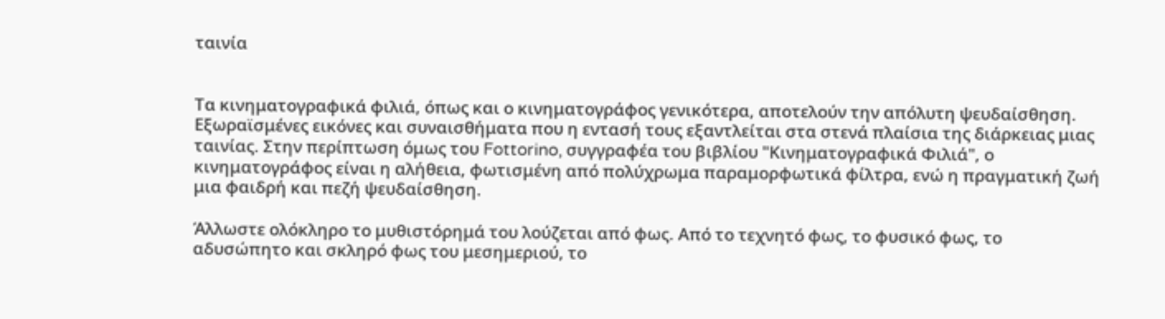ταινία


Τα κινηματογραφικά φιλιά, όπως και ο κινηματογράφος γενικότερα, αποτελούν την απόλυτη ψευδαίσθηση. Εξωραϊσμένες εικόνες και συναισθήματα που η εντασή τους εξαντλείται στα στενά πλαίσια της διάρκειας μιας ταινίας. Στην περίπτωση όμως του Fottorino, συγγραφέα του βιβλίου "Κινηματογραφικά Φιλιά", ο κινηματογράφος είναι η αλήθεια, φωτισμένη από πολύχρωμα παραμορφωτικά φίλτρα, ενώ η πραγματική ζωή μια φαιδρή και πεζή ψευδαίσθηση.

Άλλωστε ολόκληρο το μυθιστόρημά του λούζεται από φως. Από το τεχνητό φως, το φυσικό φως, το αδυσώπητο και σκληρό φως του μεσημεριού, το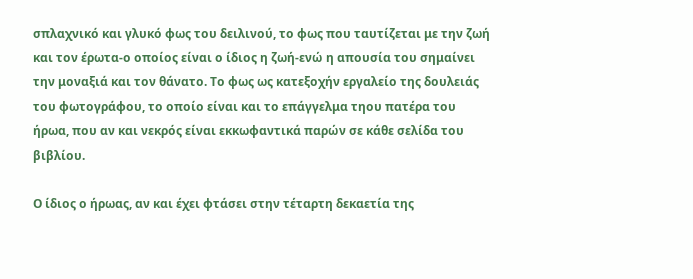σπλαχνικό και γλυκό φως του δειλινού, το φως που ταυτίζεται με την ζωή και τον έρωτα-ο οποίος είναι ο ίδιος η ζωή-ενώ η απουσία του σημαίνει την μοναξιά και τον θάνατο. Το φως ως κατεξοχήν εργαλείο της δουλειάς του φωτογράφου, το οποίο είναι και το επάγγελμα τηου πατέρα του ήρωα, που αν και νεκρός είναι εκκωφαντικά παρών σε κάθε σελίδα του βιβλίου.

Ο ίδιος ο ήρωας, αν και έχει φτάσει στην τέταρτη δεκαετία της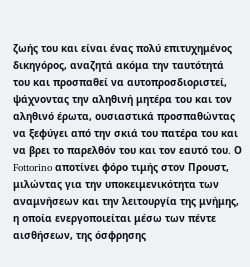ζωής του και είναι ένας πολύ επιτυχημένος δικηγόρος, αναζητά ακόμα την ταυτότητά του και προσπαθεί να αυτοπροσδιοριστεί, ψάχνοντας την αληθινή μητέρα του και τον αληθινό έρωτα, ουσιαστικά προσπαθώντας να ξεφύγει από την σκιά του πατέρα του και να βρει τo παρελθόν του και τον εαυτό του. Ο Fottorino αποτίνει φόρο τιμής στον Προυστ, μιλώντας για την υποκειμενικότητα των αναμνήσεων και την λειτουργία της μνήμης, η οποία ενεργοποιείται μέσω των πέντε αισθήσεων, της όσφρησης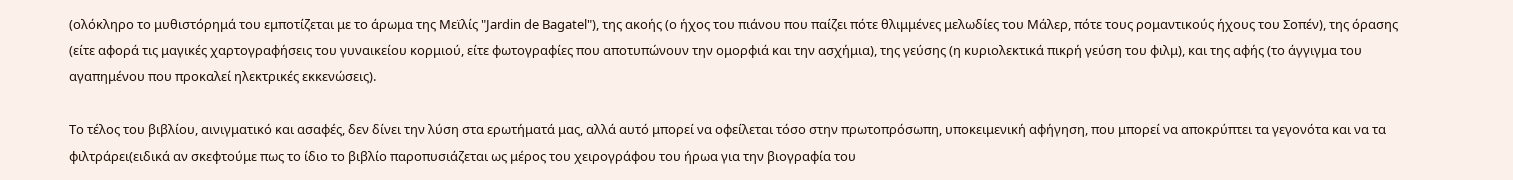(ολόκληρο το μυθιστόρημά του εμποτίζεται με το άρωμα της Μεϊλίς "Jardin de Bagatel"), της ακοής (ο ήχος του πιάνου που παίζει πότε θλιμμένες μελωδίες του Μάλερ, πότε τους ρομαντικούς ήχους του Σοπέν), της όρασης (είτε αφορά τις μαγικές χαρτογραφήσεις του γυναικείου κορμιού, είτε φωτογραφίες που αποτυπώνουν την ομορφιά και την ασχήμια), της γεύσης (η κυριολεκτικά πικρή γεύση του φιλμ), και της αφής (το άγγιγμα του αγαπημένου που προκαλεί ηλεκτρικές εκκενώσεις).

Το τέλος του βιβλίου, αινιγματικό και ασαφές, δεν δίνει την λύση στα ερωτήματά μας, αλλά αυτό μπορεί να οφείλεται τόσο στην πρωτοπρόσωπη, υποκειμενική αφήγηση, που μπορεί να αποκρύπτει τα γεγονότα και να τα φιλτράρει(ειδικά αν σκεφτούμε πως το ίδιο το βιβλίο παροπυσιάζεται ως μέρος του χειρογράφου του ήρωα για την βιογραφία του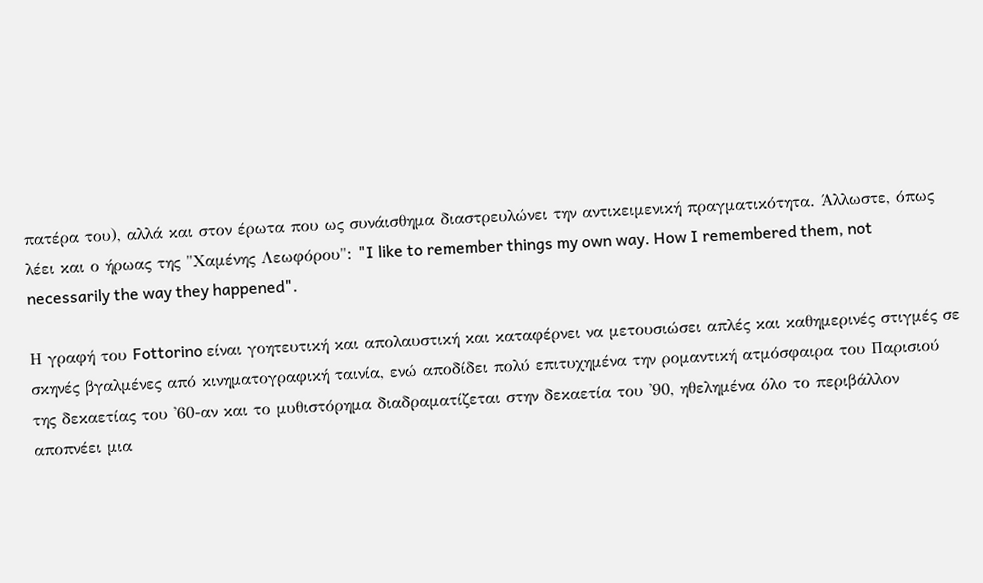πατέρα του), αλλά και στον έρωτα που ως συνάισθημα διαστρευλώνει την αντικειμενική πραγματικότητα. Άλλωστε, όπως λέει και ο ήρωας της "Χαμένης Λεωφόρου": "I like to remember things my own way. How I remembered them, not necessarily the way they happened".

Η γραφή του Fottorino είναι γοητευτική και απολαυστική και καταφέρνει να μετουσιώσει απλές και καθημερινές στιγμές σε σκηνές βγαλμένες από κινηματογραφική ταινία, ενώ αποδίδει πολύ επιτυχημένα την ρομαντική ατμόσφαιρα του Παρισιού της δεκαετίας του '60-αν και το μυθιστόρημα διαδραματίζεται στην δεκαετία του '90, ηθελημένα όλο το περιβάλλον αποπνέει μια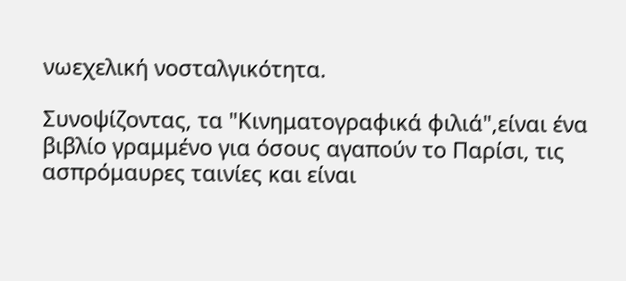νωεχελική νοσταλγικότητα.

Συνοψίζοντας, τα "Κινηματογραφικά φιλιά",είναι ένα βιβλίο γραμμένο για όσους αγαπούν το Παρίσι, τις ασπρόμαυρες ταινίες και είναι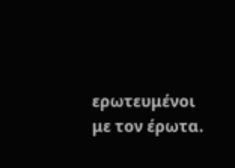ερωτευμένοι με τον έρωτα.